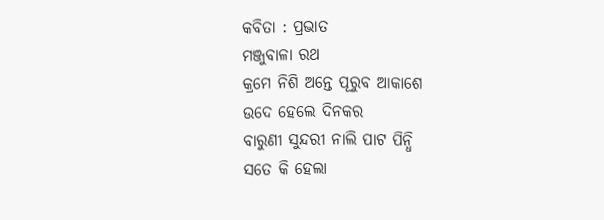କବିତା : ପ୍ରଭାତ
ମଞ୍ଜୁବାଳା ରଥ
କ୍ରମେ ନିଶି ଅନ୍ତେ ପୂରୁବ ଆକାଶେ
ଉଦେ ହେଲେ ଦିନକର
ବାରୁଣୀ ସୁନ୍ଦରୀ ନାଲି ପାଟ ପିନ୍ଧି
ସତେ କି ହେଲା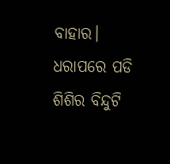ବାହାର।
ଧରାପରେ ପଡି ଶିଶିର ବିନ୍ଦୁଟି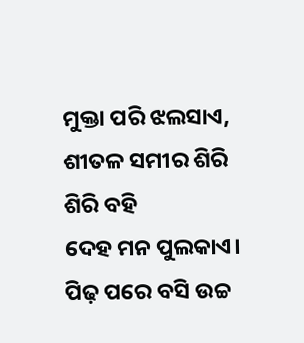ମୁକ୍ତା ପରି ଝଲସାଏ,
ଶୀତଳ ସମୀର ଶିରି ଶିରି ବହି
ଦେହ ମନ ପୁଲକାଏ।
ପିଢ଼ ପରେ ବସି ଉଚ୍ଚ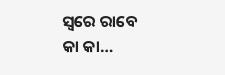ସ୍ଵରେ ରାବେ
କା କା…